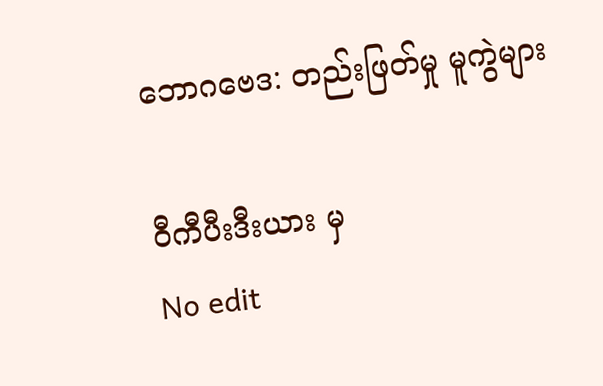ဘောဂဗေဒ: တည်းဖြတ်မှု မူကွဲများ

ဝီကီပီးဒီးယား မှ
No edit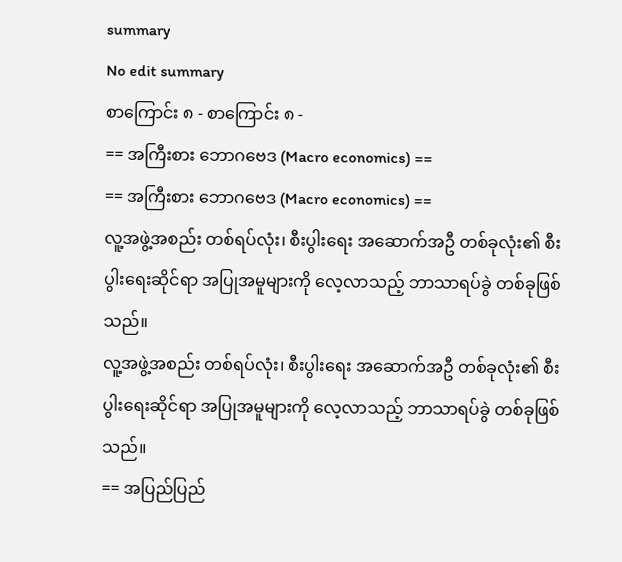summary
No edit summary
စာကြောင်း ၈ - စာကြောင်း ၈ -
== အကြီးစား ဘောဂဗေဒ (Macro economics) ==
== အကြီးစား ဘောဂဗေဒ (Macro economics) ==
လူ့အဖွဲ့အစည်း တစ်ရပ်လုံး၊ စီးပွါးရေး အဆောက်အဦ တစ်ခုလုံး၏ စီးပွါးရေးဆိုင်ရာ အပြုအမူများကို လေ့လာသည့် ဘာသာရပ်ခွဲ တစ်ခုဖြစ်သည်။
လူ့အဖွဲ့အစည်း တစ်ရပ်လုံး၊ စီးပွါးရေး အဆောက်အဦ တစ်ခုလုံး၏ စီးပွါးရေးဆိုင်ရာ အပြုအမူများကို လေ့လာသည့် ဘာသာရပ်ခွဲ တစ်ခုဖြစ်သည်။
== အပြည်ပြည်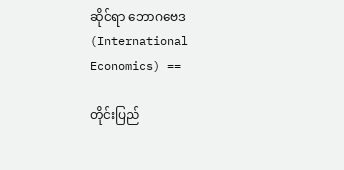ဆိုင်ရာ ဘောဂဗေဒ (International Economics) ==

တိုင်းပြည်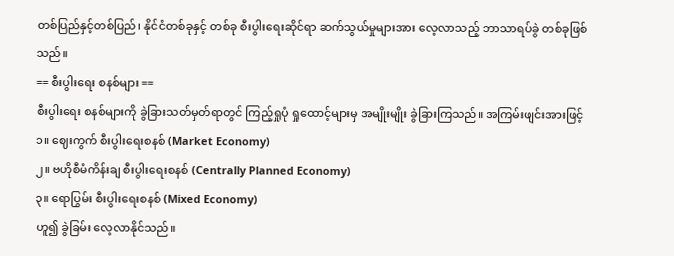တစ်ပြည်နှင့်တစ်ပြည်၊ နိုင်ငံတစ်ခုနှင့် တစ်ခု စီးပွါးရေးဆိုင်ရာ ဆက်သွယ်မှုများအား လေ့လာသည့် ဘာသာရပ်ခွဲ တစ်ခုဖြစ်သည်။
== စီးပွါးရေး စနစ်များ ==
စီးပွါးရေး စနစ်များကို ခွဲခြားသတ်မှတ်ရာတွင် ကြည့်ရှုပုံ ရှုထောင့်များမှ အမျိုးမျိုး ခွဲခြားကြသည်။ အကြမ်းဖျင်းအားဖြင့်
၁။ ဈေးကွက် စီးပွါးရေးစနစ် (Market Economy)
၂။ ဗဟိုစီမံကိန်းချ စီးပွါးရေးစနစ် (Centrally Planned Economy)
၃။ ရောပြွမ်း စီးပွါးရေးစနစ် (Mixed Economy)
ဟူ၍ ခွဲခြမ်း လေ့လာနိုင်သည်။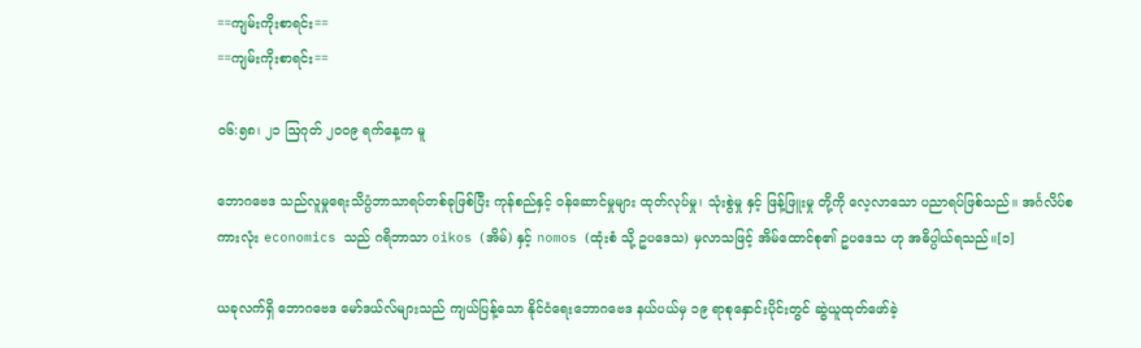==ကျမ်းကိုးစာရင်း==
==ကျမ်းကိုးစာရင်း==

၀၆:၅၈၊ ၂၁ ဩဂုတ် ၂၀၀၉ ရက်နေ့က မူ

ဘောဂဗေဒ သည်လူမှုရေးသိပ္ပံဘာသာရပ်တစ်ခုဖြစ်ပြီး ကုန်စည်နှင့် ဝန်ဆောင်မှုများ ထုတ်လုပ်မှု၊ သုံးစွဲမှု နှင့် ဖြန့်ဖြူးမှု တို့ကို လေ့လာသော ပညာရပ်ဖြစ်သည်။ အင်္ဂလိပ်စကားလုံး economics သည် ဂရိဘာသာ oikos (အိမ်) နှင့် nomos (ထုံးစံ သို့ ဥပဒေသ) မှလာသဖြင့် အိမ်ထောင်စု၏ ဥပဒေသ ဟု အဓိပ္ပါယ်ရသည်။[၁]

ယခုလက်ရှိ ဘောဂဗေဒ မော်ဒယ်လ်များသည် ကျယ်ပြန့်သော နိုင်ငံရေးဘောဂဗေဒ နယ်ပယ်မှ ၁၉ ရာစုနှောင်းပိုင်းတွင် ဆွဲယူထုတ်ဖော်ခဲ့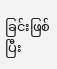ခြင်းဖြစ်ပြီး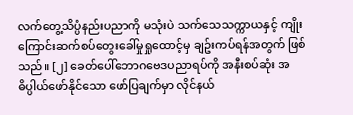လက်တွေ့သိပ္ပံနည်းပညာကို မသုံးပဲ သက်သေသက္ကာယနှင့် ကျိုးကြောင်းဆက်စပ်တွေးခေါ်မှုရှုထောင့်မှ ချဥ်းကပ်ရန်အတွက် ဖြစ်သည်။ [၂] ခေတ်ပေါ်ဘောဂဗေဒပညာရပ်ကို အနီးစပ်ဆုံး အဓိပ္ပါယ်ဖော်နိုင်သော ဖော်ပြချက်မှာ လိုင်နယ်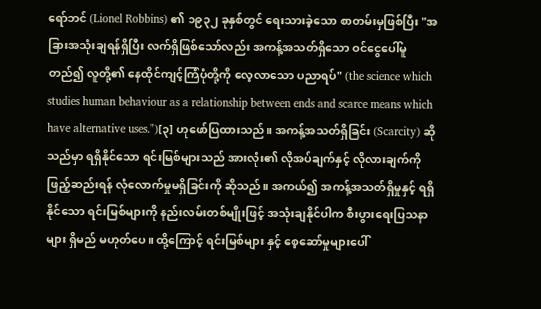ရော်ဘင် (Lionel Robbins) ၏ ၁၉၃၂ ခုနှစ်တွင် ရေးသားခဲ့သော စာတမ်းမှဖြစ်ပြီး "အခြားအသုံးချရန်ရှိပြီး လက်ရှိဖြစ်သော်လည်း အကန့်အသတ်ရှိသော ဝင်ငွေပေါ်မူတည်၍ လူတို့၏ နေထိုင်ကျင့်ကြံပုံတို့ကို လေ့လာသော ပညာရပ်" (the science which studies human behaviour as a relationship between ends and scarce means which have alternative uses.")[၃] ဟုဖော်ပြထားသည်။ အကန့်အသတ်ရှိခြင်း (Scarcity) ဆိုသည်မှာ ရရှိနိုင်သော ရင်းမြစ်များသည် အားလုံး၏ လိုအပ်ချက်နှင့် လိုလားချက်ကို ဖြည့်ဆည်းရန် လုံလောက်မှုမရှိခြင်းကို ဆိုသည်။ အကယ်၍ အကန့်အသတ်ရှိမှုနှင့် ရရှိနိုင်သော ရင်းမြစ်များကို နည်းလမ်းတစ်မျိုးဖြင့် အသုံးချနိုင်ပါက စီးပွားရေးပြသနာများ ရှိမည် မဟုတ်ပေ။ ထို့ကြောင့် ရင်းမြစ်များ နှင့် စေ့ဆော်မှုများပေါ်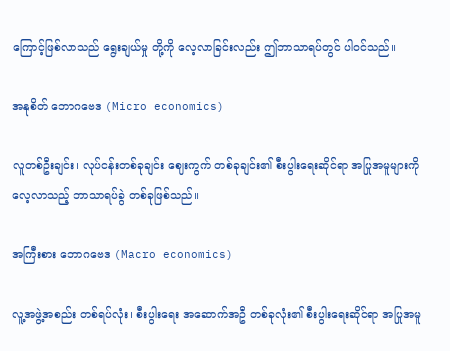ကြောင့်ဖြစ်လာသည် ရွေးချယ်မှု တို့ကို လေ့လာခြင်းလည်း ဤဘာသာရပ်တွင် ပါဝင်သည်။

အနုစိတ် ဘောဂဗေဒ (Micro economics)

လူတစ်ဦးချင်း၊ လုပ်ငန်းတစ်ခုချင်း ဈေးကွက် တစ်ခုချင်း၏ စီးပွါးရေးဆိုင်ရာ အပြုအမူများကို လေ့လာသည့် ဘာသာရပ်ခွဲ တစ်ခုဖြစ်သည်။

အကြီးစား ဘောဂဗေဒ (Macro economics)

လူ့အဖွဲ့အစည်း တစ်ရပ်လုံး၊ စီးပွါးရေး အဆောက်အဦ တစ်ခုလုံး၏ စီးပွါးရေးဆိုင်ရာ အပြုအမူ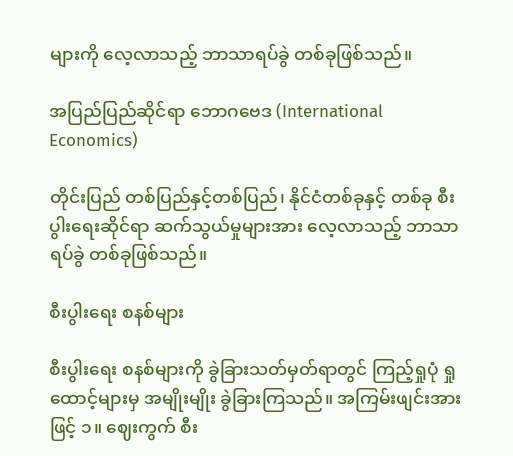များကို လေ့လာသည့် ဘာသာရပ်ခွဲ တစ်ခုဖြစ်သည်။

အပြည်ပြည်ဆိုင်ရာ ဘောဂဗေဒ (International Economics)

တိုင်းပြည် တစ်ပြည်နှင့်တစ်ပြည်၊ နိုင်ငံတစ်ခုနှင့် တစ်ခု စီးပွါးရေးဆိုင်ရာ ဆက်သွယ်မှုများအား လေ့လာသည့် ဘာသာရပ်ခွဲ တစ်ခုဖြစ်သည်။

စီးပွါးရေး စနစ်များ

စီးပွါးရေး စနစ်များကို ခွဲခြားသတ်မှတ်ရာတွင် ကြည့်ရှုပုံ ရှုထောင့်များမှ အမျိုးမျိုး ခွဲခြားကြသည်။ အကြမ်းဖျင်းအားဖြင့် ၁။ ဈေးကွက် စီး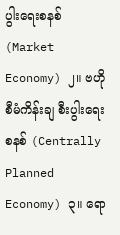ပွါးရေးစနစ် (Market Economy) ၂။ ဗဟိုစီမံကိန်းချ စီးပွါးရေးစနစ် (Centrally Planned Economy) ၃။ ရော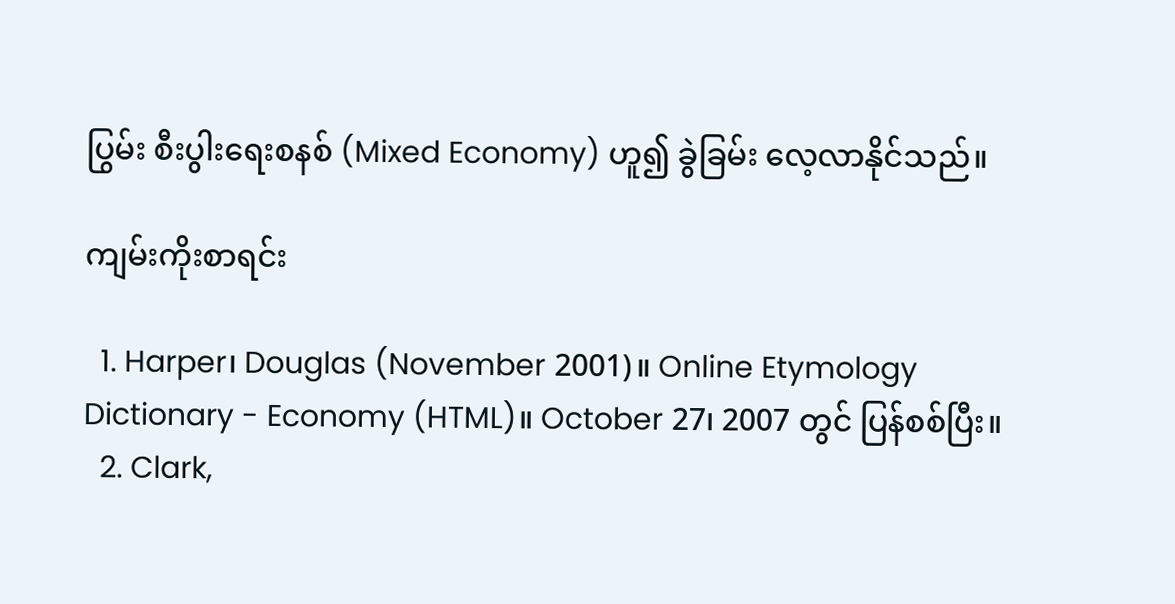ပြွမ်း စီးပွါးရေးစနစ် (Mixed Economy) ဟူ၍ ခွဲခြမ်း လေ့လာနိုင်သည်။

ကျမ်းကိုးစာရင်း

  1. Harper၊ Douglas (November 2001)။ Online Etymology Dictionary - Economy (HTML)။ October 27၊ 2007 တွင် ပြန်စစ်ပြီး။
  2. Clark,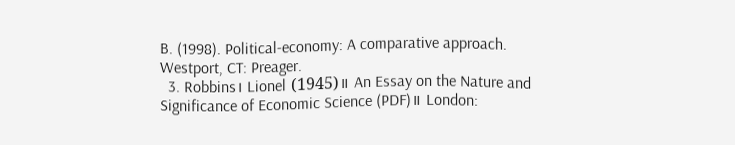B. (1998). Political-economy: A comparative approach. Westport, CT: Preager.
  3. Robbins၊ Lionel (1945)။ An Essay on the Nature and Significance of Economic Science (PDF)။ London: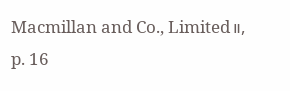Macmillan and Co., Limited။, p. 16